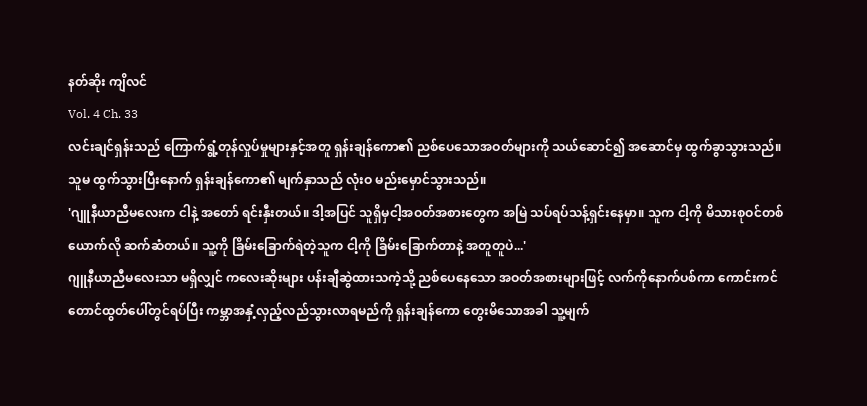နတ်ဆိုး ကျိလင်
Vol. 4 Ch. 33
လင်းချင်ရှန်းသည် ကြောက်ရွံ့တုန်လှုပ်မှုများနှင့်အတူ ရှန်းချန်ကော၏ ညစ်ပေသောအဝတ်များကို သယ်ဆောင်၍ အဆောင်မှ ထွက်ခွာသွားသည်။
သူမ ထွက်သွားပြီးနောက် ရှန်းချန်ကော၏ မျက်နှာသည် လုံးဝ မည်းမှောင်သွားသည်။
'ဂျူနီယာညီမလေးက ငါနဲ့ အတော် ရင်းနှီးတယ်။ ဒါ့အပြင် သူရှိမှငါ့အဝတ်အစားတွေက အမြဲ သပ်ရပ်သန့်ရှင်းနေမှာ။ သူက ငါ့ကို မိသားစုဝင်တစ်ယောက်လို ဆက်ဆံတယ်။ သူ့ကို ခြိမ်းခြောက်ရဲတဲ့သူက ငါ့ကို ခြိမ်းခြောက်တာနဲ့ အတူတူပဲ...'
ဂျူနီယာညီမလေးသာ မရှိလျှင် ကလေးဆိုးများ ပန်းချီဆွဲထားသကဲ့သို့ ညစ်ပေနေသော အဝတ်အစားများဖြင့် လက်ကိုနောက်ပစ်ကာ ကောင်းကင်တောင်ထွတ်ပေါ်တွင်ရပ်ပြီး ကမ္ဘာအနှံ့လှည့်လည်သွားလာရမည်ကို ရှန်းချန်ကော တွေးမိသောအခါ သူ့မျက်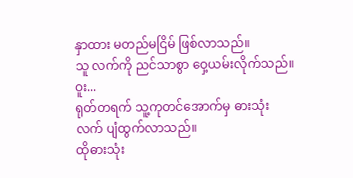နှာထား မတည်မငြိမ် ဖြစ်လာသည်။
သူ လက်ကို ညင်သာစွာ ဝှေ့ယမ်းလိုက်သည်။
ဝူး...
ရုတ်တရက် သူ့ကုတင်အောက်မှ ဓားသုံးလက် ပျံထွက်လာသည်။
ထိုဓားသုံး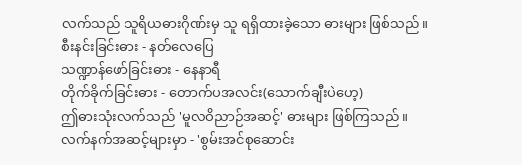လက်သည် သူရိယဓားဂိုဏ်းမှ သူ ရရှိထားခဲ့သော ဓားများ ဖြစ်သည်။
စီးနင်းခြင်းဓား - နတ်လေပြေ
သဏ္ဍာန်ဖော်ခြင်းဓား - နေနာရီ
တိုက်ခိုက်ခြင်းဓား - တောက်ပအလင်း(သောက်ချီးပဲဟေ့)
ဤဓားသုံးလက်သည် 'မူလဝိညာဉ်အဆင့်' ဓားများ ဖြစ်ကြသည်။
လက်နက်အဆင့်များမှာ - 'စွမ်းအင်စုဆောင်း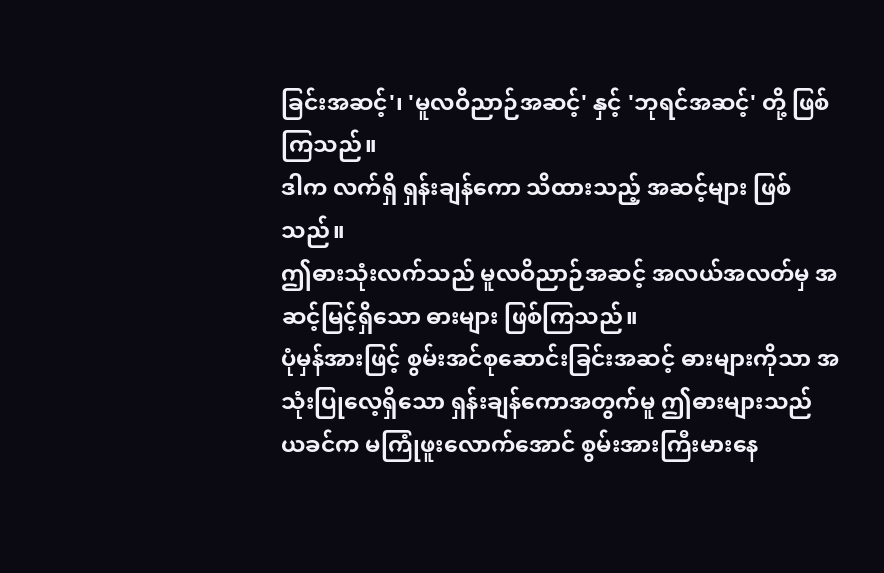ခြင်းအဆင့်'၊ 'မူလဝိညာဉ်အဆင့်' နှင့် 'ဘုရင်အဆင့်' တို့ ဖြစ်ကြသည်။
ဒါက လက်ရှိ ရှန်းချန်ကော သိထားသည့် အဆင့်များ ဖြစ်သည်။
ဤဓားသုံးလက်သည် မူလဝိညာဉ်အဆင့် အလယ်အလတ်မှ အဆင့်မြင့်ရှိသော ဓားများ ဖြစ်ကြသည်။
ပုံမှန်အားဖြင့် စွမ်းအင်စုဆောင်းခြင်းအဆင့် ဓားများကိုသာ အသုံးပြုလေ့ရှိသော ရှန်းချန်ကောအတွက်မူ ဤဓားများသည် ယခင်က မကြုံဖူးလောက်အောင် စွမ်းအားကြီးမားနေ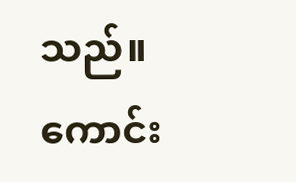သည်။
ကောင်း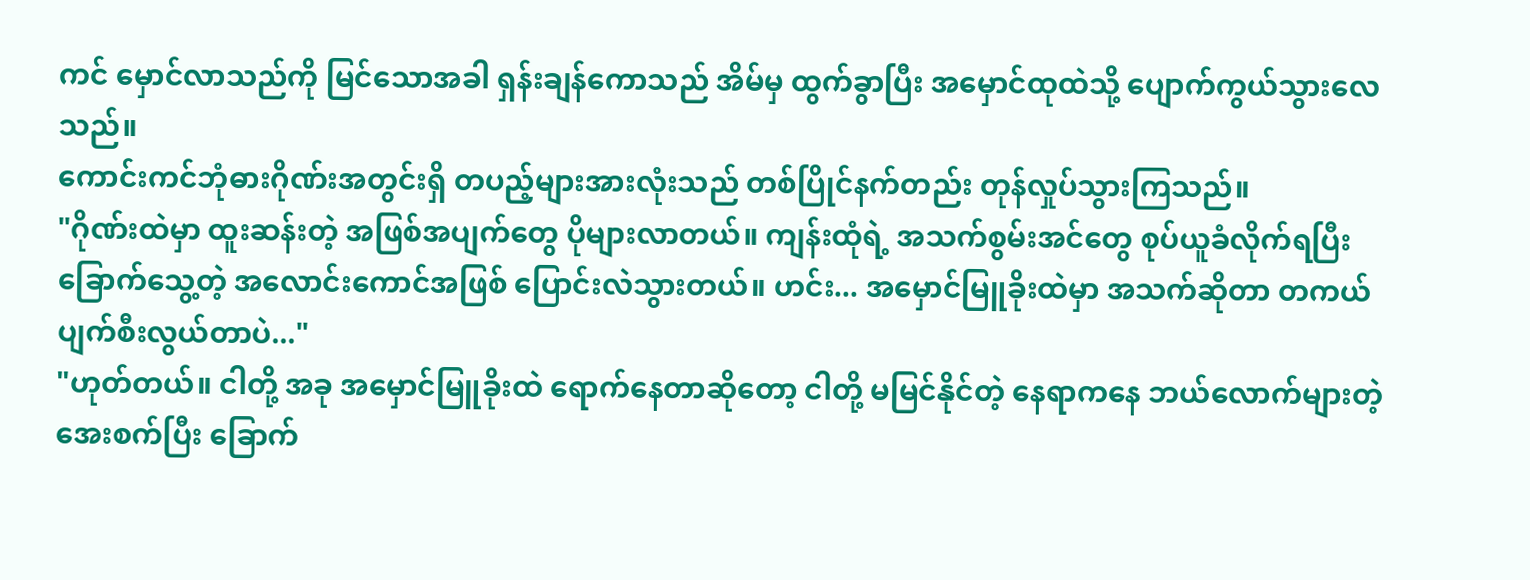ကင် မှောင်လာသည်ကို မြင်သောအခါ ရှန်းချန်ကောသည် အိမ်မှ ထွက်ခွာပြီး အမှောင်ထုထဲသို့ ပျောက်ကွယ်သွားလေသည်။
ကောင်းကင်ဘုံဓားဂိုဏ်းအတွင်းရှိ တပည့်များအားလုံးသည် တစ်ပြိုင်နက်တည်း တုန်လှုပ်သွားကြသည်။
"ဂိုဏ်းထဲမှာ ထူးဆန်းတဲ့ အဖြစ်အပျက်တွေ ပိုများလာတယ်။ ကျန်းထုံရဲ့ အသက်စွမ်းအင်တွေ စုပ်ယူခံလိုက်ရပြီး ခြောက်သွေ့တဲ့ အလောင်းကောင်အဖြစ် ပြောင်းလဲသွားတယ်။ ဟင်း... အမှောင်မြူခိုးထဲမှာ အသက်ဆိုတာ တကယ် ပျက်စီးလွယ်တာပဲ..."
"ဟုတ်တယ်။ ငါတို့ အခု အမှောင်မြူခိုးထဲ ရောက်နေတာဆိုတော့ ငါတို့ မမြင်နိုင်တဲ့ နေရာကနေ ဘယ်လောက်များတဲ့ အေးစက်ပြီး ခြောက်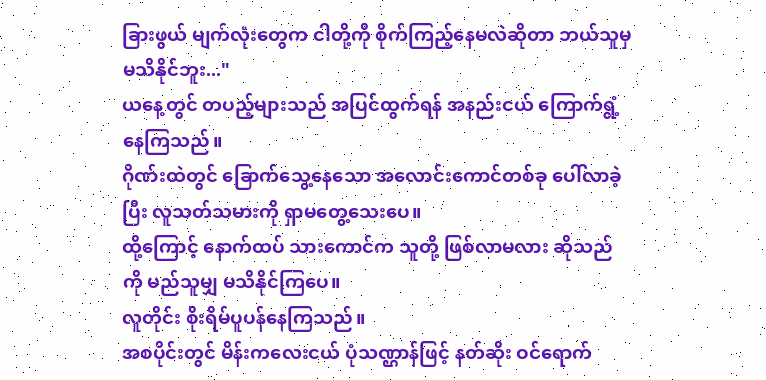ခြားဖွယ် မျက်လုံးတွေက ငါတို့ကို စိုက်ကြည့်နေမလဲဆိုတာ ဘယ်သူမှ မသိနိုင်ဘူး..."
ယနေ့တွင် တပည့်များသည် အပြင်ထွက်ရန် အနည်းငယ် ကြောက်ရွံ့နေကြသည်။
ဂိုဏ်းထဲတွင် ခြောက်သွေ့နေသော အလောင်းကောင်တစ်ခု ပေါ်လာခဲ့ပြီး လူသတ်သမားကို ရှာမတွေ့သေးပေ။
ထို့ကြောင့် နောက်ထပ် သားကောင်က သူတို့ ဖြစ်လာမလား ဆိုသည်ကို မည်သူမျှ မသိနိုင်ကြပေ။
လူတိုင်း စိုးရိမ်ပူပန်နေကြသည်။
အစပိုင်းတွင် မိန်းကလေးငယ် ပုံသဏ္ဌာန်ဖြင့် နတ်ဆိုး ဝင်ရောက်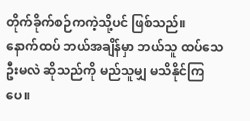တိုက်ခိုက်စဉ်ကကဲ့သို့ပင် ဖြစ်သည်။
နောက်ထပ် ဘယ်အချိန်မှာ ဘယ်သူ ထပ်သေဦးမလဲ ဆိုသည်ကို မည်သူမျှ မသိနိုင်ကြပေ။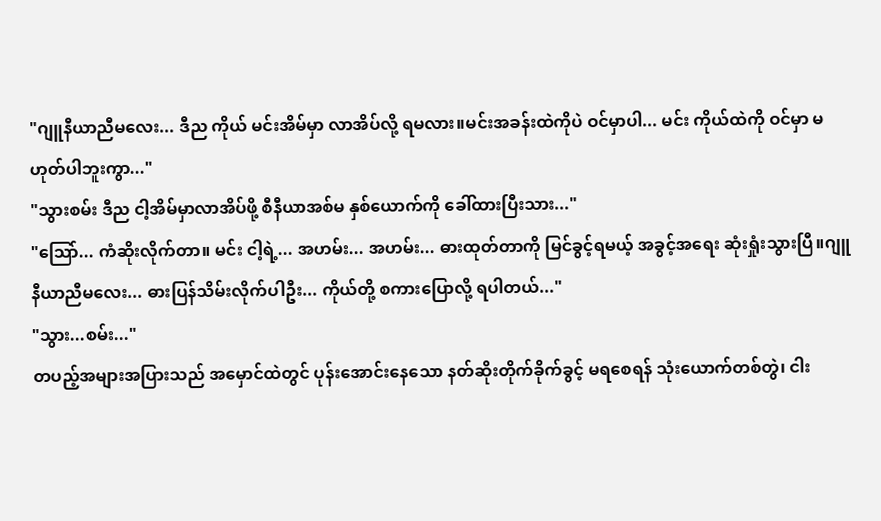"ဂျူနီယာညီမလေး... ဒီည ကိုယ် မင်းအိမ်မှာ လာအိပ်လို့ ရမလား။မင်းအခန်းထဲကိုပဲ ဝင်မှာပါ... မင်း ကိုယ်ထဲကို ဝင်မှာ မဟုတ်ပါဘူးကွာ..."
"သွားစမ်း ဒီည ငါ့အိမ်မှာလာအိပ်ဖို့ စီနီယာအစ်မ နှစ်ယောက်ကို ခေါ်ထားပြီးသား..."
"သြော်... ကံဆိုးလိုက်တာ။ မင်း ငါ့ရဲ့... အဟမ်း... အဟမ်း... ဓားထုတ်တာကို မြင်ခွင့်ရမယ့် အခွင့်အရေး ဆုံးရှုံးသွားပြီ။ဂျူနီယာညီမလေး... ဓားပြန်သိမ်းလိုက်ပါဦး... ကိုယ်တို့ စကားပြောလို့ ရပါတယ်..."
"သွား...စမ်း..."
တပည့်အများအပြားသည် အမှောင်ထဲတွင် ပုန်းအောင်းနေသော နတ်ဆိုးတိုက်ခိုက်ခွင့် မရစေရန် သုံးယောက်တစ်တွဲ၊ ငါး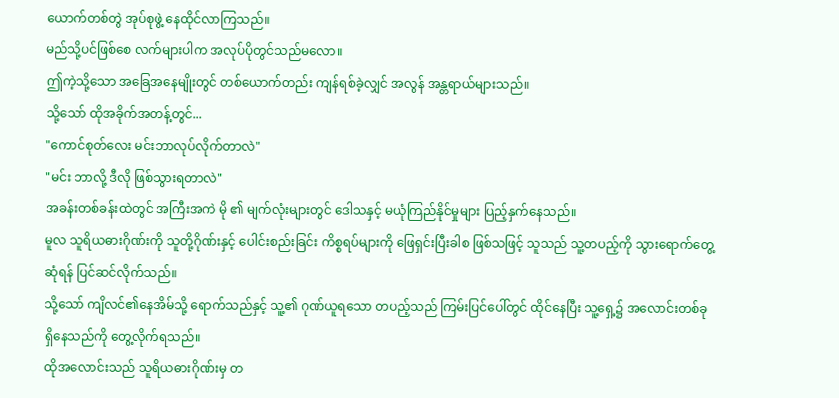ယောက်တစ်တွဲ အုပ်စုဖွဲ့ နေထိုင်လာကြသည်။
မည်သို့ပင်ဖြစ်စေ လက်များပါက အလုပ်ပိုတွင်သည်မလော။
ဤကဲ့သို့သော အခြေအနေမျိုးတွင် တစ်ယောက်တည်း ကျန်ရစ်ခဲ့လျှင် အလွန် အန္တရာယ်များသည်။
သို့သော် ထိုအခိုက်အတန့်တွင်...
"ကောင်စုတ်လေး မင်းဘာလုပ်လိုက်တာလဲ"
"မင်း ဘာလို့ ဒီလို ဖြစ်သွားရတာလဲ"
အခန်းတစ်ခန်းထဲတွင် အကြီးအကဲ မို ၏ မျက်လုံးများတွင် ဒေါသနှင့် မယုံကြည်နိုင်မှုများ ပြည့်နှက်နေသည်။
မူလ သူရိယဓားဂိုဏ်းကို သူတို့ဂိုဏ်းနှင့် ပေါင်းစည်းခြင်း ကိစ္စရပ်များကို ဖြေရှင်းပြီးခါစ ဖြစ်သဖြင့် သူသည် သူ့တပည့်ကို သွားရောက်တွေ့ဆုံရန် ပြင်ဆင်လိုက်သည်။
သို့သော် ကျိလင်၏နေအိမ်သို့ ရောက်သည်နှင့် သူ့၏ ဂုဏ်ယူရသော တပည့်သည် ကြမ်းပြင်ပေါ်တွင် ထိုင်နေပြီး သူ့ရှေ့၌ အလောင်းတစ်ခု ရှိနေသည်ကို တွေ့လိုက်ရသည်။
ထိုအလောင်းသည် သူရိယဓားဂိုဏ်းမှ တ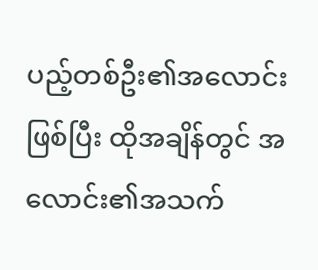ပည့်တစ်ဦး၏အလောင်းဖြစ်ပြီး ထိုအချိန်တွင် အလောင်း၏အသက်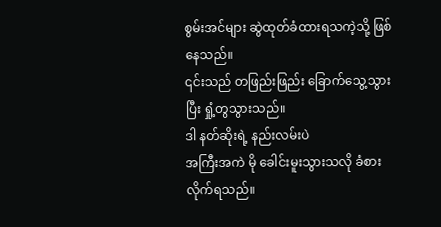စွမ်းအင်များ ဆွဲထုတ်ခံထားရသကဲ့သို့ ဖြစ်နေသည်။
၎င်းသည် တဖြည်းဖြည်း ခြောက်သွေ့သွားပြီး ရှုံ့တွသွားသည်။
ဒါ နတ်ဆိုးရဲ့ နည်းလမ်းပဲ
အကြီးအကဲ မို ခေါင်းမူးသွားသလို ခံစားလိုက်ရသည်။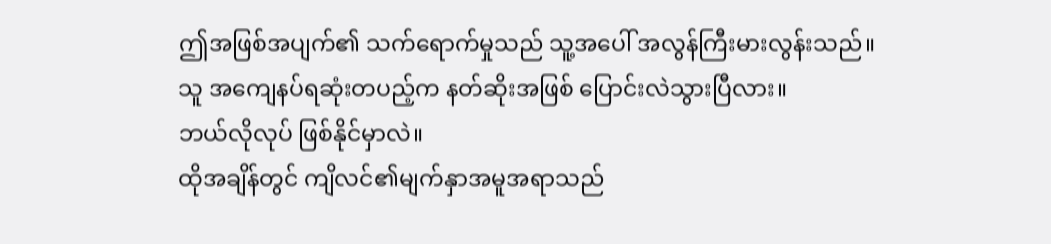ဤအဖြစ်အပျက်၏ သက်ရောက်မှုသည် သူ့အပေါ် အလွန်ကြီးမားလွန်းသည်။
သူ အကျေနပ်ရဆုံးတပည့်က နတ်ဆိုးအဖြစ် ပြောင်းလဲသွားပြီလား။
ဘယ်လိုလုပ် ဖြစ်နိုင်မှာလဲ။
ထိုအချိန်တွင် ကျိလင်၏မျက်နှာအမူအရာသည်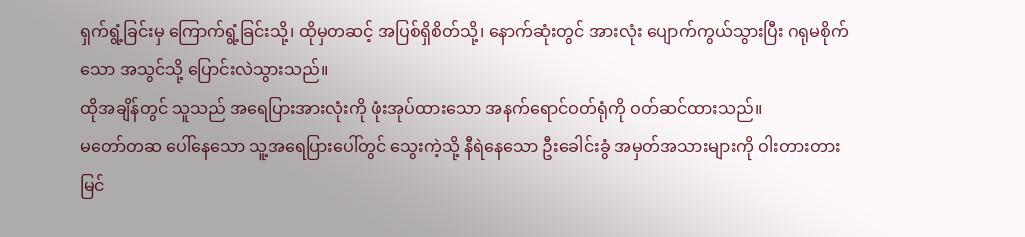ရှက်ရွံ့ခြင်းမှ ကြောက်ရွံ့ခြင်းသို့၊ ထိုမှတဆင့် အပြစ်ရှိစိတ်သို့၊ နောက်ဆုံးတွင် အားလုံး ပျောက်ကွယ်သွားပြီး ဂရုမစိုက်သော အသွင်သို့ ပြောင်းလဲသွားသည်။
ထိုအချိန်တွင် သူသည် အရေပြားအားလုံးကို ဖုံးအုပ်ထားသော အနက်ရောင်ဝတ်ရုံကို ဝတ်ဆင်ထားသည်။
မတော်တဆ ပေါ်နေသော သူ့အရေပြားပေါ်တွင် သွေးကဲ့သို့ နီရဲနေသော ဦးခေါင်းခွံ အမှတ်အသားများကို ဝါးတားတား မြင်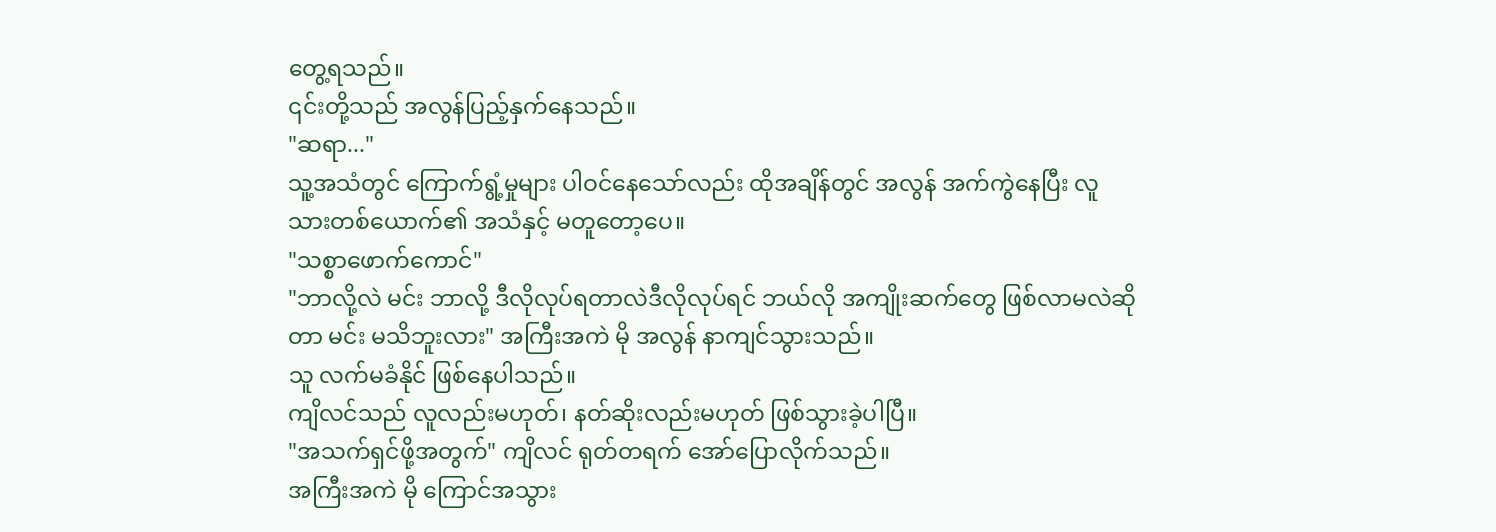တွေ့ရသည်။
၎င်းတို့သည် အလွန်ပြည့်နှက်နေသည်။
"ဆရာ..."
သူ့အသံတွင် ကြောက်ရွံ့မှုများ ပါဝင်နေသော်လည်း ထိုအချိန်တွင် အလွန် အက်ကွဲနေပြီး လူသားတစ်ယောက်၏ အသံနှင့် မတူတော့ပေ။
"သစ္စာဖောက်ကောင်"
"ဘာလို့လဲ မင်း ဘာလို့ ဒီလိုလုပ်ရတာလဲဒီလိုလုပ်ရင် ဘယ်လို အကျိုးဆက်တွေ ဖြစ်လာမလဲဆိုတာ မင်း မသိဘူးလား" အကြီးအကဲ မို အလွန် နာကျင်သွားသည်။
သူ လက်မခံနိုင် ဖြစ်နေပါသည်။
ကျိလင်သည် လူလည်းမဟုတ်၊ နတ်ဆိုးလည်းမဟုတ် ဖြစ်သွားခဲ့ပါပြီ။
"အသက်ရှင်ဖို့အတွက်" ကျိလင် ရုတ်တရက် အော်ပြောလိုက်သည်။
အကြီးအကဲ မို ကြောင်အသွား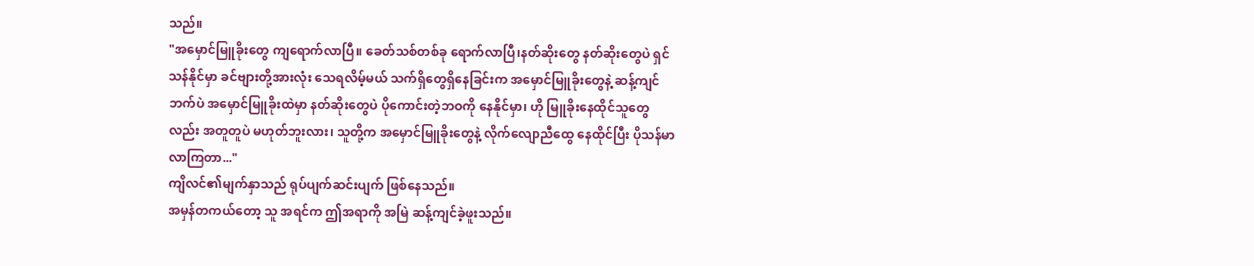သည်။
"အမှောင်မြူခိုးတွေ ကျရောက်လာပြီ။ ခေတ်သစ်တစ်ခု ရောက်လာပြီ၊နတ်ဆိုးတွေ နတ်ဆိုးတွေပဲ ရှင်သန်နိုင်မှာ ခင်ဗျားတို့အားလုံး သေရလိမ့်မယ် သက်ရှိတွေရှိနေခြင်းက အမှောင်မြူခိုးတွေနဲ့ ဆန့်ကျင်ဘက်ပဲ အမှောင်မြူခိုးထဲမှာ နတ်ဆိုးတွေပဲ ပိုကောင်းတဲ့ဘဝကို နေနိုင်မှာ၊ ဟို မြူခိုးနေထိုင်သူတွေလည်း အတူတူပဲ မဟုတ်ဘူးလား၊ သူတို့က အမှောင်မြူခိုးတွေနဲ့ လိုက်လျောညီထွေ နေထိုင်ပြီး ပိုသန်မာလာကြတာ..."
ကျိလင်၏မျက်နှာသည် ရုပ်ပျက်ဆင်းပျက် ဖြစ်နေသည်။
အမှန်တကယ်တော့ သူ အရင်က ဤအရာကို အမြဲ ဆန့်ကျင်ခဲ့ဖူးသည်။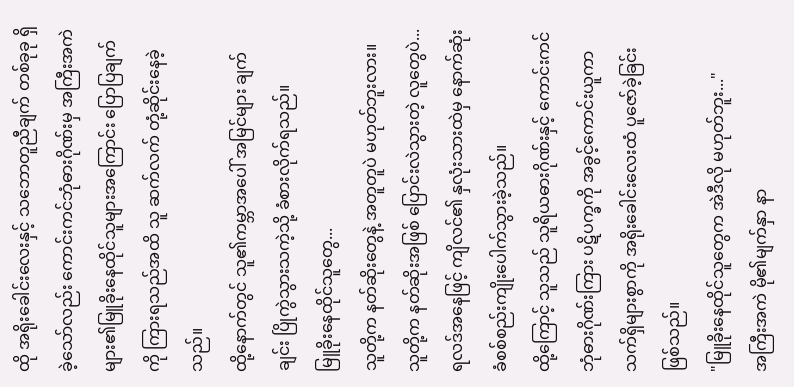ထို အရိုးခေါင်းလေးနှင့် သဘောတူညီချက် တစ်ခုခု ရှိခဲ့သော်လည်း ကောင်းကင်ဘုံဓားဂိုဏ်းမှ အကြီးအကဲများ၏မြူခိုးနေထိုင်သူများအကြောင်း ပြောပြချက်ကို ကြားရသည်အထိ သူ ဆက်လက် တုံ့ဆိုင်းနေခဲ့သည်။
ထို့နောက်တွင် သူ၏ကမ္ဘာအပေါ် အမြင်များ ချက်ချင်း ပြိုကွဲသွားသကဲ့သို့ ခံစားလိုက်ရသည်။
မြူခိုးနေထိုင်သူတွေ...
သူတို့က နတ်ဆိုးတွေနဲ့ အတူတူပဲ မဟုတ်ဘူးလား။
သူတို့က နတ်ဆိုးအဖြစ် ပြောင်းလဲသွားတဲ့ လူတွေပဲ...
ရလဒ်အနေဖြင့် ကျိလင်၏ နှလုံးသားထဲမှ နောက်ဆုံး ခံစစ်စည်းကျိုးပေါက်သွားခဲ့သည်။
ထို့ကြောင့် သူသည် သူရိယဓားဂိုဏ်းနှင့် ကောင်းကင်ဘုံဓားဂိုဏ်းကြား ပဋိပက္ခကို အခွင့်ကောင်းယူကာ သက်ရှိများစွာကို အရိုးခေါင်းလေးထံ ပူဇော်ခဲ့ခြင်း ဖြစ်သည်။
"မြူခိုးနေထိုင်သူတွေက အဲဒီလို မဟုတ်ဘူး..."
အကြီးအကဲ မို၏မျက်နှာ နာ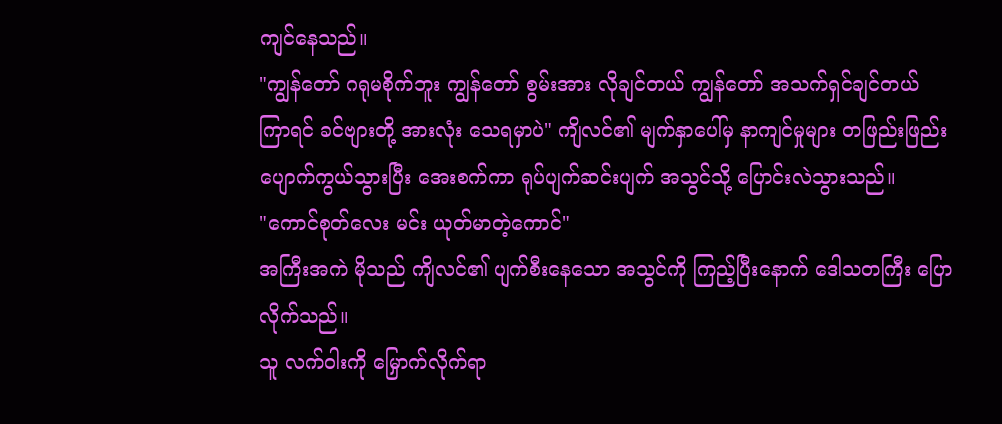ကျင်နေသည်။
"ကျွန်တော် ဂရုမစိုက်ဘူး ကျွန်တော် စွမ်းအား လိုချင်တယ် ကျွန်တော် အသက်ရှင်ချင်တယ် ကြာရင် ခင်ဗျားတို့ အားလုံး သေရမှာပဲ" ကျိလင်၏ မျက်နှာပေါ်မှ နာကျင်မှုများ တဖြည်းဖြည်း ပျောက်ကွယ်သွားပြီး အေးစက်ကာ ရုပ်ပျက်ဆင်းပျက် အသွင်သို့ ပြောင်းလဲသွားသည်။
"ကောင်စုတ်လေး မင်း ယုတ်မာတဲ့ကောင်"
အကြီးအကဲ မိုသည် ကျိလင်၏ ပျက်စီးနေသော အသွင်ကို ကြည့်ပြီးနောက် ဒေါသတကြီး ပြောလိုက်သည်။
သူ လက်ဝါးကို မြှောက်လိုက်ရာ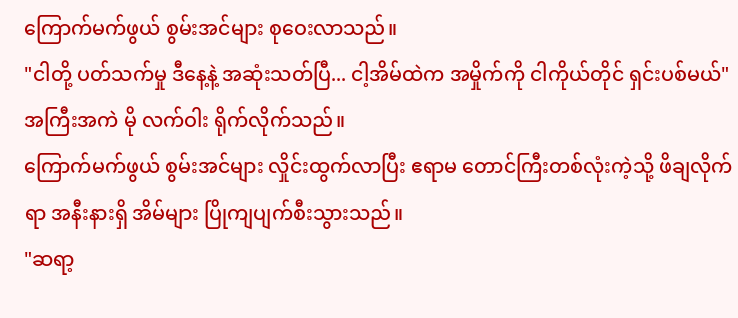ကြောက်မက်ဖွယ် စွမ်းအင်များ စုဝေးလာသည်။
"ငါတို့ ပတ်သက်မှု ဒီနေ့နဲ့ အဆုံးသတ်ပြီ... ငါ့အိမ်ထဲက အမှိုက်ကို ငါကိုယ်တိုင် ရှင်းပစ်မယ်"
အကြီးအကဲ မို လက်ဝါး ရိုက်လိုက်သည်။
ကြောက်မက်ဖွယ် စွမ်းအင်များ လှိုင်းထွက်လာပြီး ဧရာမ တောင်ကြီးတစ်လုံးကဲ့သို့ ဖိချလိုက်ရာ အနီးနားရှိ အိမ်များ ပြိုကျပျက်စီးသွားသည်။
"ဆရာ့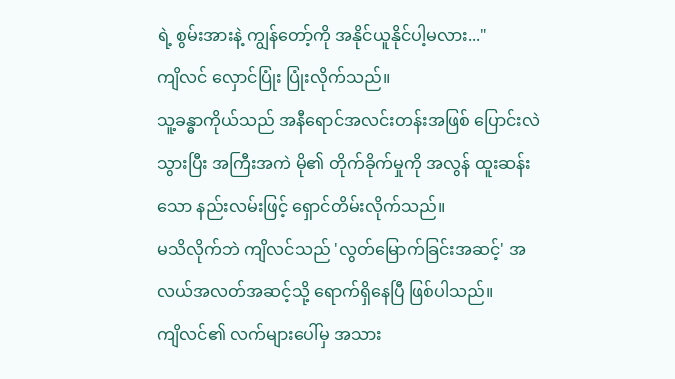ရဲ့ စွမ်းအားနဲ့ ကျွန်တော့်ကို အနိုင်ယူနိုင်ပါ့မလား..."
ကျိလင် လှောင်ပြုံး ပြုံးလိုက်သည်။
သူ့ခန္ဓာကိုယ်သည် အနီရောင်အလင်းတန်းအဖြစ် ပြောင်းလဲသွားပြီး အကြီးအကဲ မို၏ တိုက်ခိုက်မှုကို အလွန် ထူးဆန်းသော နည်းလမ်းဖြင့် ရှောင်တိမ်းလိုက်သည်။
မသိလိုက်ဘဲ ကျိလင်သည် 'လွတ်မြောက်ခြင်းအဆင့်' အလယ်အလတ်အဆင့်သို့ ရောက်ရှိနေပြီ ဖြစ်ပါသည်။
ကျိလင်၏ လက်များပေါ်မှ အသား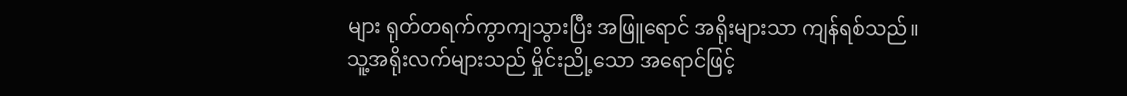များ ရုတ်တရက်ကွာကျသွားပြီး အဖြူရောင် အရိုးများသာ ကျန်ရစ်သည်။
သူ့အရိုးလက်များသည် မှိုင်းညို့သော အရောင်ဖြင့်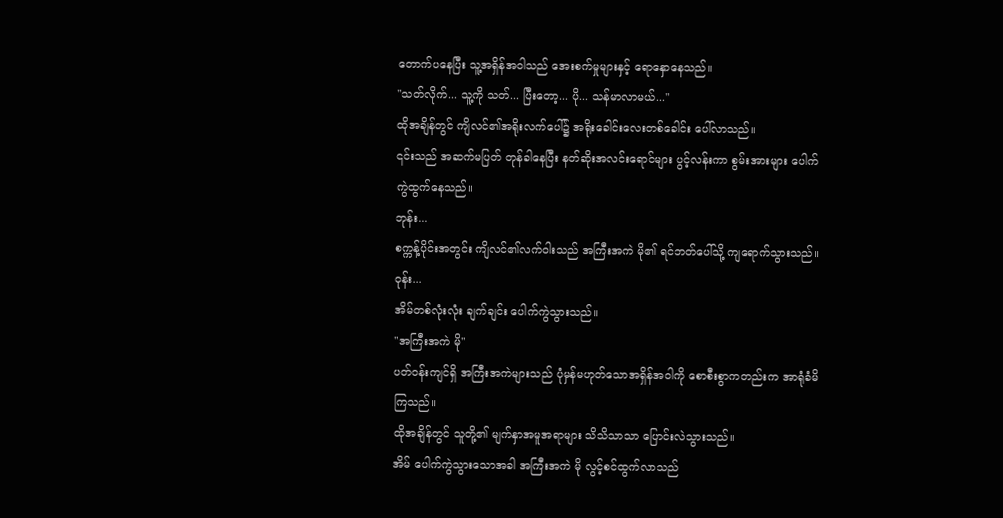တောက်ပနေပြီး သူ့အရှိန်အဝါသည် အေးစက်မှုများနှင့် ရောနှောနေသည်။
"သတ်လိုက်... သူ့ကို သတ်... ပြီးတော့... ပို... သန်မာလာမယ်..."
ထိုအချိန်တွင် ကျိလင်၏အရိုးလက်ပေါ်၌ အရိုးခေါင်းလေးတစ်ခေါင်း ပေါ်လာသည်။
၎င်းသည် အဆက်မပြတ် တုန်ခါနေပြီး နတ်ဆိုးအလင်းရောင်များ ပွင့်လန်းကာ စွမ်းအားများ ပေါက်ကွဲထွက်နေသည်။
ဘုန်း...
စက္ကန့်ပိုင်းအတွင်း ကျိလင်၏လက်ဝါးသည် အကြီးအကဲ မို၏ ရင်ဘတ်ပေါ်သို့ ကျရောက်သွားသည်။
ဝုန်း...
အိမ်တစ်လုံးလုံး ချက်ချင်း ပေါက်ကွဲသွားသည်။
"အကြီးအကဲ မို"
ပတ်ဝန်းကျင်ရှိ အကြီးအကဲများသည် ပုံမှန်မဟုတ်သောအရှိန်အဝါကို စောစီးစွာကတည်းက အာရုံခံမိကြသည်။
ထိုအချိန်တွင် သူတို့၏ မျက်နှာအမူအရာများ သိသိသာသာ ပြောင်းလဲသွားသည်။
အိမ် ပေါက်ကွဲသွားသောအခါ အကြီးအကဲ မို လွင့်စင်ထွက်လာသည်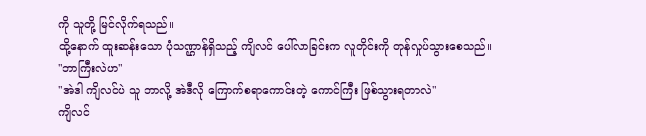ကို သူတို့ မြင်လိုက်ရသည်။
ထို့နောက် ထူးဆန်းသော ပုံသဏ္ဌာန်ရှိသည့် ကျိလင် ပေါ်လာခြင်းက လူတိုင်းကို တုန်လှုပ်သွားစေသည်။
"ဘာကြီးလဲဟ"
"အဲဒါ ကျိလင်ပဲ သူ ဘာလို့ အဲဒီလို ကြောက်စရာကောင်းတဲ့ ကောင်ကြီး ဖြစ်သွားရတာလဲ"
ကျိလင်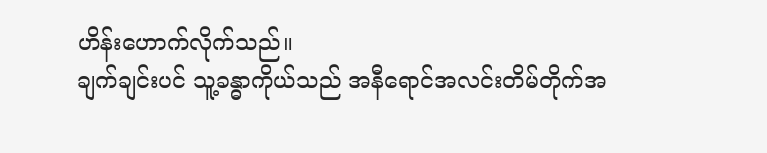ဟိန်းဟောက်လိုက်သည်။
ချက်ချင်းပင် သူ့ခန္ဓာကိုယ်သည် အနီရောင်အလင်းတိမ်တိုက်အ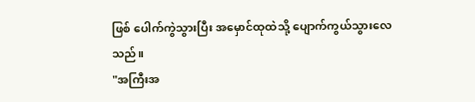ဖြစ် ပေါက်ကွဲသွားပြီး အမှောင်ထုထဲသို့ ပျောက်ကွယ်သွားလေသည်။
"အကြီးအ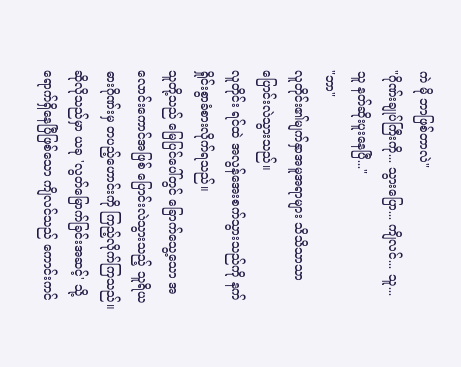ကဲ မို ဘာဖြစ်တာလဲ"
"ဂိုဏ်းချုပ်ကြီးကို... သွားပြော... ကျိလင်... သူ... သူ နတ်ဆိုးပူးနေပြီ..."
"ဘာ"
လူတိုင်း၏မျက်နှာအမူအရာများ သိသိသာသာ ပြောင်းလဲသွားသည်။
လူတိုင်း ရင်ထဲ အလွန်အေးစက်သွားသည်ကို နက်ရှိုင်းစွာခံစားလိုက်ရသည်။
သူတို့သည် မြေပြင်ပေါ်တွင် ခြောက်သွေ့သော အလောင်းကောင်အဖြစ် ပြောင်းလဲသွားသည့် သူရိယဓားဂိုဏ်းမှ တပည့်ဟောင်းကို ကြည့်လိုက်ကြသည်။
ဆိုလိုသည်မှာ ယခု 'လွတ်မြောက်ခြင်းအဆင့်' သို့ ရောက်ရှိနေပြီဖြစ်သော ကျိလင်သည် ကောင်းကင်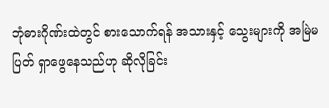ဘုံဓားဂိုဏ်းထဲတွင် စားသောက်ရန် အသားနှင့် သွေးများကို အမြဲမပြတ် ရှာဖွေနေသည်ဟု ဆိုလိုခြင်း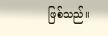ဖြစ်သည်။